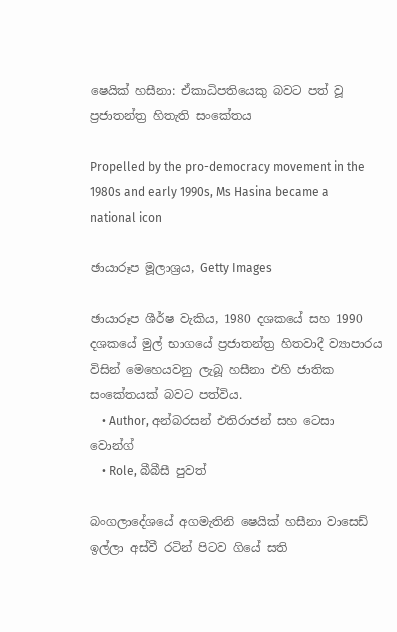ෂෙයික් හසීනා: ඒකාධිපතියෙකු බවට පත් වූ ප්‍රජාතන්ත්‍ර හිතැති සංකේතය

Propelled by the pro-democracy movement in the 1980s and early 1990s, Ms Hasina became a national icon

ඡායාරූප මූලාශ්‍රය, Getty Images

ඡායාරූප ශීර්ෂ වැකිය, 1980 දශකයේ සහ 1990 දශකයේ මුල් භාගයේ ප්‍රජාතන්ත්‍ර හිතවාදී ව්‍යාපාරය විසින් මෙහෙයවනු ලැබූ හසීනා එහි ජාතික සංකේතයක් බවට පත්විය.
    • Author, අන්බරසන් එතිරාජන් සහ ටෙසා වොන්ග්
    • Role, බීබීසී පුවත්

බංගලාදේශයේ අගමැතිනි ෂෙයික් හසීනා වාසෙඩ් ඉල්ලා අස්වී රටින් පිටව ගියේ සති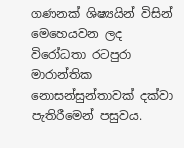ගණනක් ශිෂ්‍යයින් විසින් මෙහෙයවන ලද විරෝධතා රටපුරා මාරාන්තික නොසන්සුන්තාවක් දක්වා පැතිරීමෙන් පසුවය.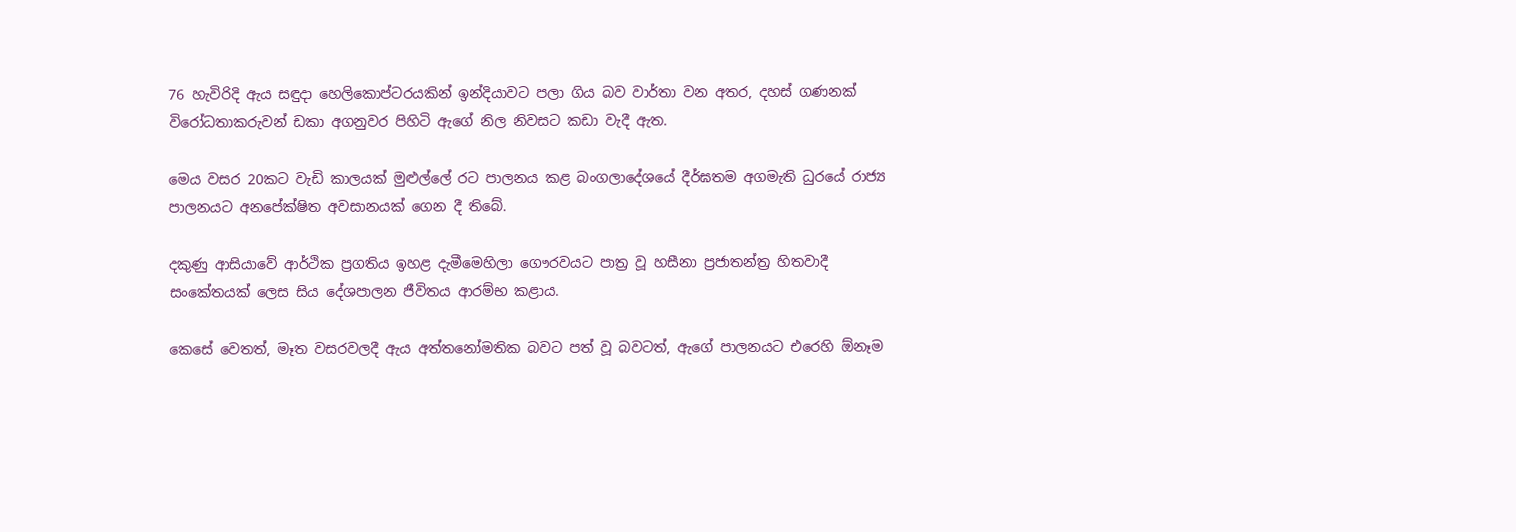76 හැවිරිදි ඇය සඳුදා හෙලිකොප්ටරයකින් ඉන්දියාවට පලා ගිය බව වාර්තා වන අතර, දහස් ගණනක් විරෝධතාකරුවන් ඩකා අගනුවර පිහිටි ඇගේ නිල නිවසට කඩා වැදී ඇත.

මෙය වසර 20කට වැඩි කාලයක් මුළුල්ලේ රට පාලනය කළ බංගලාදේශයේ දීර්ඝතම අගමැති ධුරයේ රාජ්‍ය පාලනයට අනපේක්ෂිත අවසානයක් ගෙන දී තිබේ.

දකුණු ආසියාවේ ආර්ථික ප්‍රගතිය ඉහළ දැමීමෙහිලා ගෞරවයට පාත්‍ර වූ හසීනා ප්‍රජාතන්ත්‍ර හිතවාදී සංකේතයක් ලෙස සිය දේශපාලන ජීවිතය ආරම්භ කළාය.

කෙසේ වෙතත්, මෑත වසරවලදී ඇය අත්තනෝමතික බවට පත් වූ බවටත්, ඇගේ පාලනයට එරෙහි ඕනෑම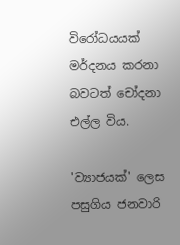විරෝධයයක් මර්දනය කරනා බවටත් චෝදනා එල්ල විය.

'ව්‍යාජයක්' ලෙස පසුගිය ජනවාරි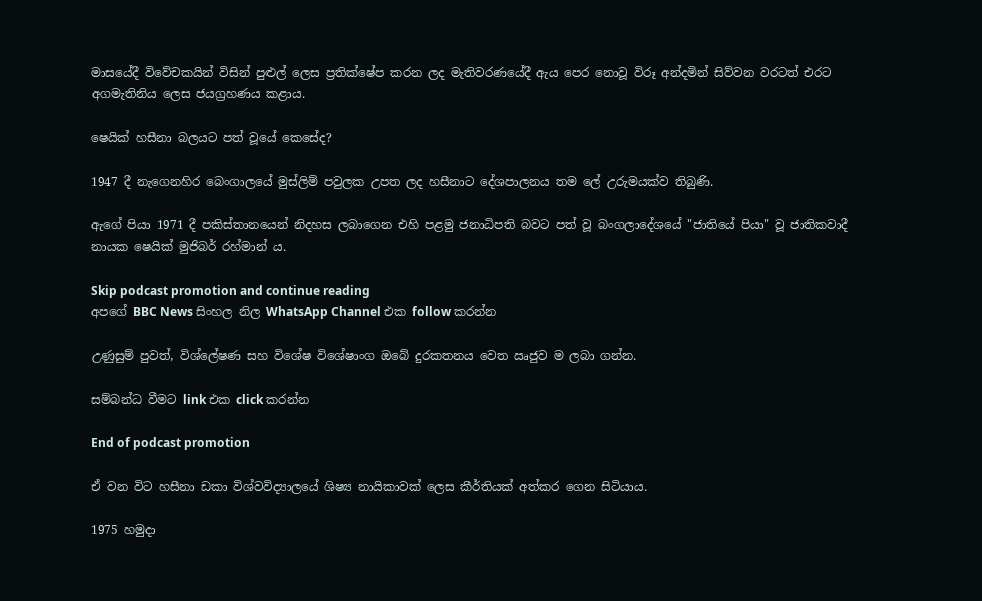මාසයේදී විවේචකයින් විසින් පුළුල් ලෙස ප්‍රතික්ෂේප කරන ලද මැතිවරණයේදී ඇය පෙර නොවූ විරූ අන්දමින් සිව්වන වරටත් එරට අගමැතිනිය ලෙස ජයග්‍රහණය කළාය.

ෂෙයික් හසීනා බලයට පත් වූයේ කෙසේද?

1947 දී නැගෙනහිර බෙංගාලයේ මුස්ලිම් පවුලක උපත ලද හසීනාට දේශපාලනය තම ලේ උරුමයක්ව තිබුණි.

ඇගේ පියා 1971 දී පකිස්තානයෙන් නිදහස ලබාගෙන එහි පළමු ජනාධිපති බවට පත් වූ බංගලාදේශයේ "ජාතියේ පියා" වූ ජාතිකවාදී නායක ෂෙයික් මුජිබර් රහ්මාන් ය.

Skip podcast promotion and continue reading
අපගේ BBC News සිංහල නිල WhatsApp Channel එක follow කරන්න

උණුසුම් පුවත්, විශ්ලේෂණ සහ විශේෂ විශේෂාංග ඔබේ දුරකතනය වෙත ඍජුව ම ලබා ගන්න.

සම්බන්ධ වීමට link එක click කරන්න

End of podcast promotion

ඒ වන විට හසීනා ඩකා විශ්වවිද්‍යාලයේ ශිෂ්‍ය නායිකාවක් ලෙස කීර්තියක් අත්කර ගෙන සිටියාය.

1975 හමුදා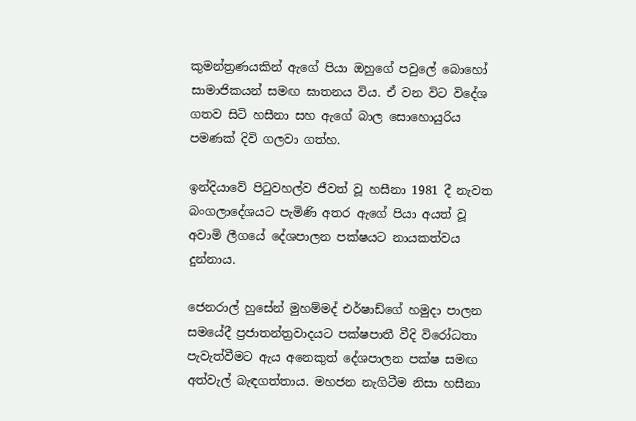කුමන්ත්‍රණයකින් ඇගේ පියා ඔහුගේ පවුලේ බොහෝ සාමාජිකයන් සමඟ ඝාතනය විය. ඒ වන විට විදේශ ගතව සිටි හසීනා සහ ඇගේ බාල සොහොයුරිය පමණක් දිවි ගලවා ගත්හ.

ඉන්දියාවේ පිටුවහල්ව ජීවත් වූ හසීනා 1981 දී නැවත බංගලාදේශයට පැමිණි අතර ඇගේ පියා අයත් වූ අවාමි ලීගයේ දේශපාලන පක්ෂයට නායකත්වය දුන්නාය.

ජෙනරාල් හුසේන් මුහම්මද් එර්ෂාඩ්ගේ හමුදා පාලන සමයේදී ප්‍රජාතන්ත්‍රවාදයට පක්ෂපාතී වීදි විරෝධතා පැවැත්වීමට ඇය අනෙකුත් දේශපාලන පක්ෂ සමඟ අත්වැල් බැඳගත්තාය. මහජන නැගිටීම නිසා හසීනා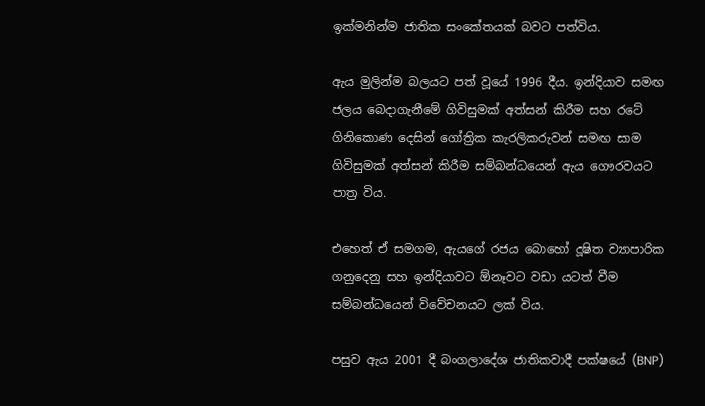ඉක්මනින්ම ජාතික සංකේතයක් බවට පත්විය.

ඇය මුලින්ම බලයට පත් වූයේ 1996 දීය. ඉන්දියාව සමඟ ජලය බෙදාගැනීමේ ගිවිසුමක් අත්සන් කිරීම සහ රටේ ගිනිකොණ දෙසින් ගෝත්‍රික කැරලිකරුවන් සමඟ සාම ගිවිසුමක් අත්සන් කිරීම සම්බන්ධයෙන් ඇය ගෞරවයට පාත්‍ර විය.

එහෙත් ඒ සමගම, ඇයගේ රජය බොහෝ දූෂිත ව්‍යාපාරික ගනුදෙනු සහ ඉන්දියාවට ඕනෑවට වඩා යටත් වීම සම්බන්ධයෙන් විවේචනයට ලක් විය.

පසුව ඇය 2001 දී බංගලාදේශ ජාතිකවාදී පක්ෂයේ (BNP)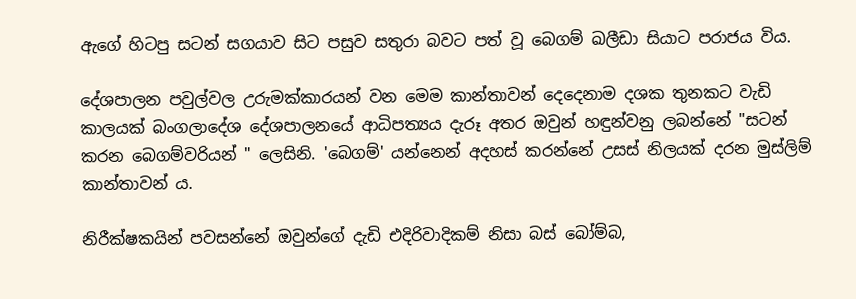ඇගේ හිටපු සටන් සගයාව සිට පසුව සතුරා බවට පත් වූ බෙගම් ඛලීඩා සියාට පරාජය විය.

දේශපාලන පවුල්වල උරුමක්කාරයන් වන මෙම කාන්තාවන් දෙදෙනාම දශක තුනකට වැඩි කාලයක් බංගලාදේශ දේශපාලනයේ ආධිපත්‍යය දැරූ අතර ඔවුන් හඳුන්වනු ලබන්නේ "සටන් කරන බෙගම්වරියන් " ලෙසිනි. 'බෙගම්' යන්නෙන් අදහස් කරන්නේ උසස් නිලයක් දරන මුස්ලිම් කාන්තාවන්‍ ය.

නිරීක්ෂකයින් පවසන්නේ ඔවුන්ගේ දැඩි එදිරිවාදිකම් නිසා බස් බෝම්බ,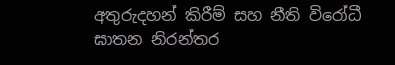අතුරුදහන් කිරීම් සහ නීති විරෝධී ඝාතන නිරන්තර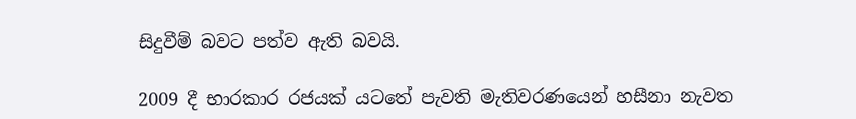සිදුවීම් බවට පත්ව ඇති බවයි.

2009 දී භාරකාර රජයක් යටතේ පැවති මැතිවරණයෙන් හසීනා නැවත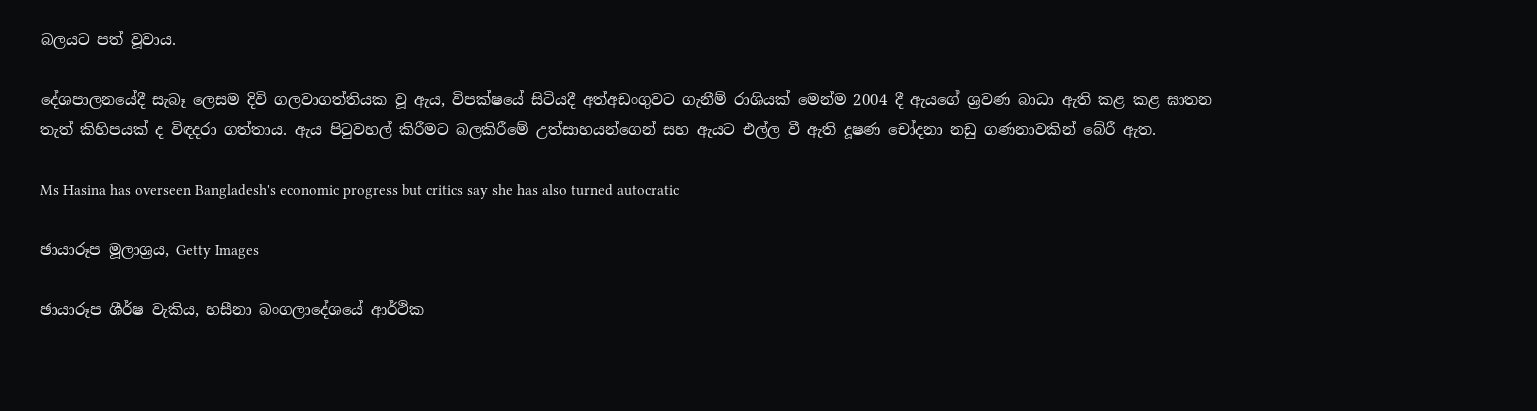බලයට පත් වූවාය.

දේශපාලනයේදී සැබෑ ලෙසම දිවි ගලවාගත්තියක වූ ඇය, විපක්ෂයේ සිටියදී අත්අඩංගුවට ගැනීම් රාශියක් මෙන්ම 2004 දී ඇයගේ ශ්‍රවණ බාධා ඇති කළ කළ ඝාතන තැත් කිහිපයක් ද විඳදරා ගත්තාය. ඇය පිටුවහල් කිරීමට බලකිරීමේ උත්සාහයන්ගෙන් සහ ඇයට එල්ල වී ඇති දූෂණ චෝදනා නඩු ගණනාවකින් බේරී ඇත.

Ms Hasina has overseen Bangladesh's economic progress but critics say she has also turned autocratic

ඡායාරූප මූලාශ්‍රය, Getty Images

ඡායාරූප ශීර්ෂ වැකිය, හසීනා බංගලාදේශයේ ආර්ථික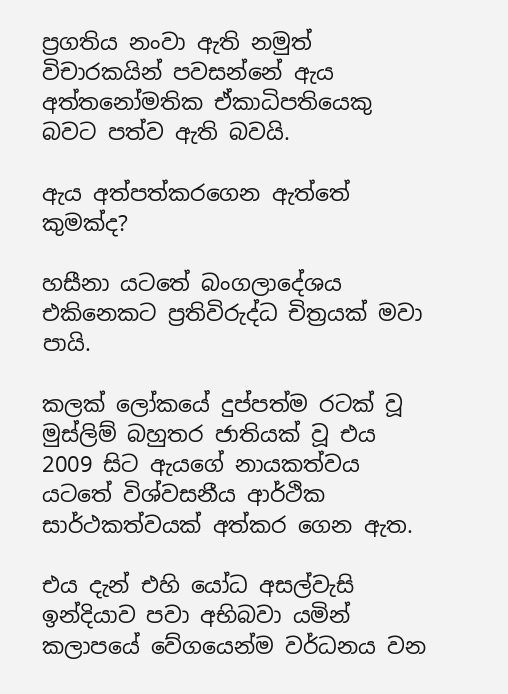ප්‍රගතිය නංවා ඇති නමුත් විචාරකයින් පවසන්නේ ඇය අත්තනෝමතික ඒකාධිපතියෙකු බවට පත්ව ඇති බවයි.

ඇය අත්පත්කරගෙන ඇත්තේ කුමක්ද?

හසීනා යටතේ බංගලාදේශය එකිනෙකට ප්‍රතිවිරුද්ධ චිත්‍රයක් මවා පායි.

කලක් ලෝකයේ දුප්පත්ම රටක් වූ මුස්ලිම් බහුතර ජාතියක් වූ එය 2009 සිට ඇයගේ නායකත්වය යටතේ විශ්වසනීය ආර්ථික සාර්ථකත්වයක් අත්කර ගෙන ඇත.

එය දැන් එහි යෝධ අසල්වැසි ඉන්දියාව පවා අභිබවා යමින් කලාපයේ වේගයෙන්ම වර්ධනය වන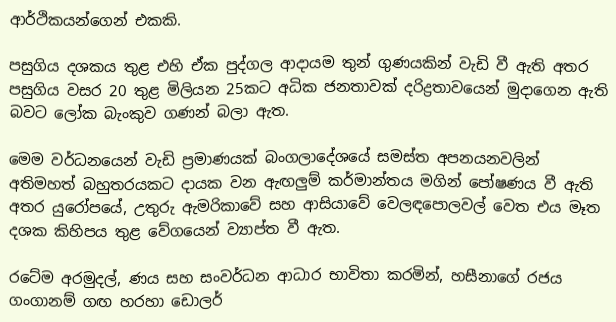ආර්ථිකයන්ගෙන් එකකි.

පසුගිය දශකය තුළ එහි ඒක පුද්ගල ආදායම තුන් ගුණයකින් වැඩි වී ඇති අතර පසුගිය වසර 20 තුළ මිලියන 25කට අධික ජනතාවක් දරිද්‍රතාවයෙන් මුදාගෙන ඇති බවට ලෝක බැංකුව ගණන් බලා ඇත.

මෙම වර්ධනයෙන් වැඩි ප්‍රමාණයක් බංගලාදේශයේ සමස්ත අපනයනවලින් අතිමහත් බහුතරයකට දායක වන ඇඟලුම් කර්මාන්තය මගින් පෝෂණය වී ඇති අතර යුරෝපයේ, උතුරු ඇමරිකාවේ සහ ආසියාවේ වෙලඳපොලවල් වෙත එය මෑත දශක කිහිපය තුළ වේගයෙන් ව්‍යාප්ත වී ඇත.

රටේම අරමුදල්, ණය සහ සංවර්ධන ආධාර භාවිතා කරමින්, හසීනාගේ රජය ගංගානම් ගඟ හරහා ඩොලර්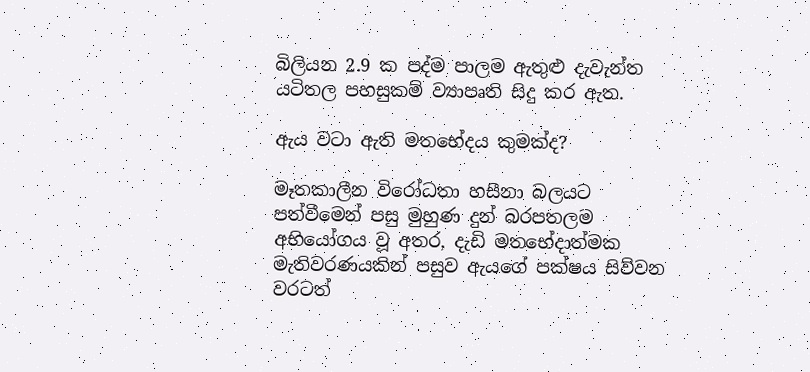බිලියන 2.9 ක පද්ම පාලම ඇතුළු දැවැන්ත යටිතල පහසුකම් ව්‍යාපෘති සිදු කර ඇත.

ඇය වටා ඇති මතභේදය කුමක්ද?

මෑතකාලීන විරෝධතා හසීනා බලයට පත්වීමෙන් පසු මුහුණ දුන් බරපතලම අභියෝගය වූ අතර, දැඩි මතභේදාත්මක මැතිවරණයකින් පසුව ඇයගේ පක්ෂය සිව්වන වරටත්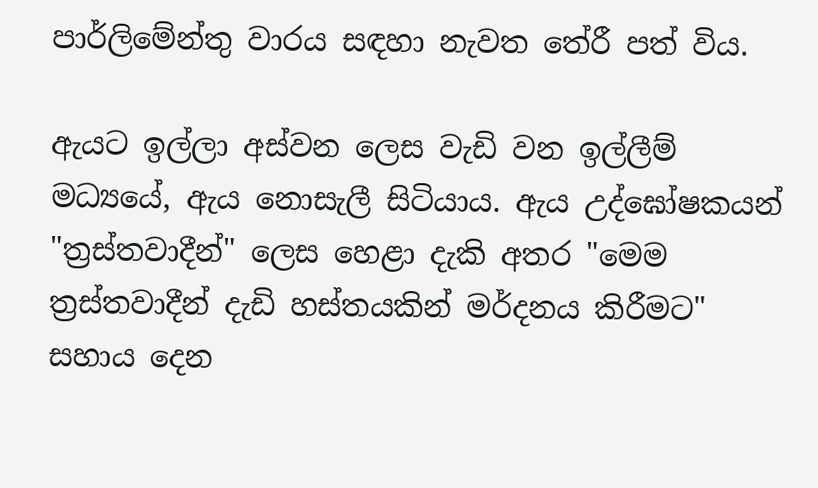පාර්ලිමේන්තු වාරය සඳහා නැවත තේරී පත් විය.

ඇයට ඉල්ලා අස්වන ලෙස වැඩි වන ඉල්ලීම් මධ්‍යයේ, ඇය නොසැලී සිටියාය. ඇය උද්ඝෝෂකයන් "ත්‍රස්තවාදීන්" ලෙස හෙළා දැකි අතර "මෙම ත්‍රස්තවාදීන් දැඩි හස්තයකින් මර්දනය කිරීමට" සහාය දෙන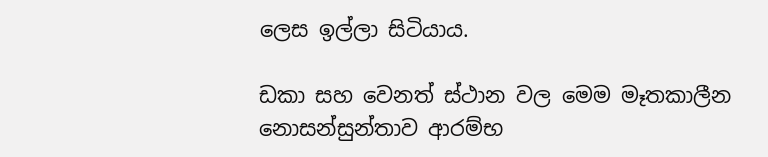ලෙස ඉල්ලා සිටියාය.

ඩකා සහ වෙනත් ස්ථාන වල මෙම මෑතකාලීන නොසන්සුන්තාව ආරම්භ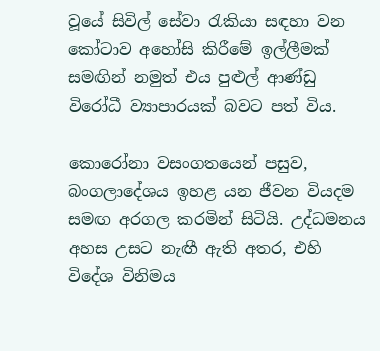වූයේ සිවිල් සේවා රැකියා සඳහා වන කෝටාව අහෝසි කිරීමේ ඉල්ලීමක් සමඟින් නමුත් එය පුළුල් ආණ්ඩු විරෝධී ව්‍යාපාරයක් බවට පත් විය.

කොරෝනා වසංගතයෙන් පසුව, බංගලාදේශය ඉහළ යන ජීවන වියදම සමඟ අරගල කරමින් සිටියි. උද්ධමනය අහස උසට නැඟී ඇති අතර, එහි විදේශ විනිමය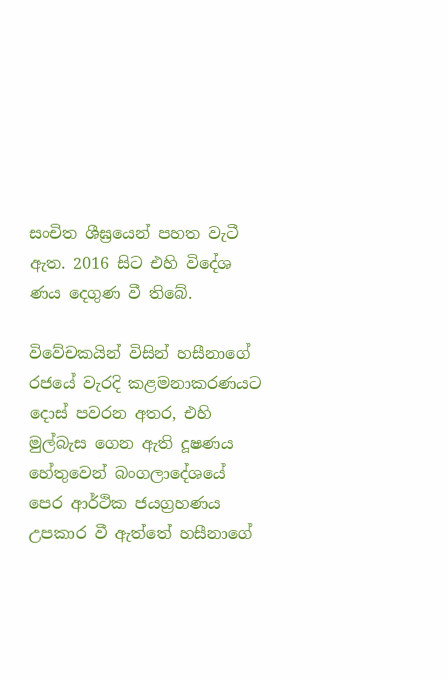සංචිත ශීඝ්‍රයෙන් පහත වැටී ඇත. 2016 සිට එහි විදේශ ණය දෙගුණ වී තිබේ.

විවේචකයින් විසින් හසීනාගේ රජයේ වැරදි කළමනාකරණයට දොස් පවරන අතර, එහි මුල්බැස ගෙන ඇති දූෂණය හේතුවෙන් බංගලාදේශයේ පෙර ආර්ථික ජයග්‍රහණය උපකාර වී ඇත්තේ හසීනාගේ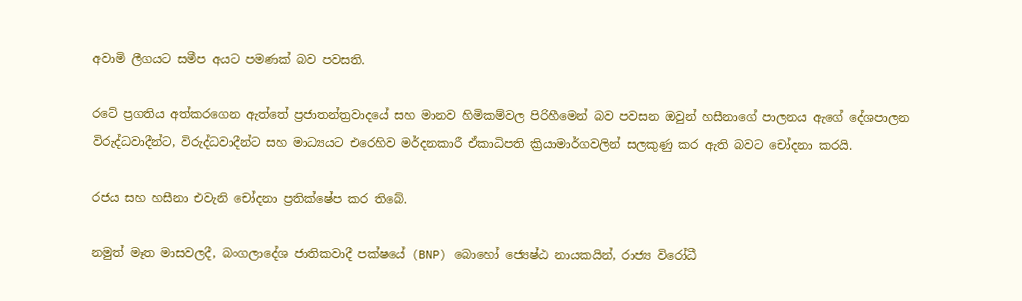අවාමි ලීගයට සමීප අයට පමණක් බව පවසති.

රටේ ප්‍රගතිය අත්කරගෙන ඇත්තේ ප්‍රජාතන්ත්‍රවාදයේ සහ මානව හිමිකම්වල පිරිහීමෙන් බව පවසන ඔවුන් හසීනාගේ පාලනය ඇගේ දේශපාලන විරුද්ධවාදීන්ට, විරුද්ධවාදීන්ට සහ මාධ්‍යයට එරෙහිව මර්දනකාරී ඒකාධිපති ක්‍රියාමාර්ගවලින් සලකුණු කර ඇති බවට චෝදනා කරයි.

රජය සහ හසීනා එවැනි චෝදනා ප්‍රතික්ෂේප කර තිබේ.

නමුත් මෑත මාසවලදී, බංගලාදේශ ජාතිකවාදී පක්ෂයේ (BNP) බොහෝ ජ්‍යෙෂ්ඨ නායකයින්, රාජ්‍ය විරෝධී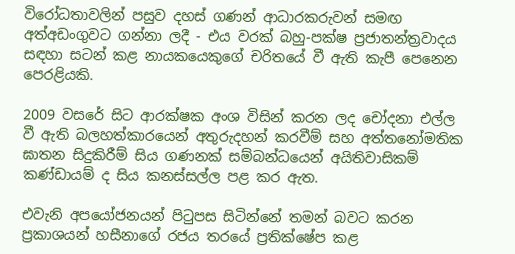විරෝධතාවලින් පසුව දහස් ගණන් ආධාරකරුවන් සමඟ අත්අඩංගුවට ගන්නා ලදී - එය වරක් බහු-පක්ෂ ප්‍රජාතන්ත්‍රවාදය සඳහා සටන් කළ නායකයෙකුගේ චරිතයේ වී ඇති කැපී පෙනෙන පෙරළියකි.

2009 වසරේ සිට ආරක්ෂක අංශ විසින් කරන ලද චෝදනා එල්ල වී ඇති බලහත්කාරයෙන් අතුරුදහන් කරවීම් සහ අත්තනෝමතික ඝාතන සිදුකිරීම් සිය ගණනක් සම්බන්ධයෙන් අයිතිවාසිකම් කණ්ඩායම් ද සිය කනස්සල්ල පළ කර ඇත.

එවැනි අපයෝජනයන් පිටුපස සිටින්නේ තමන් බවට කරන ප්‍රකාශයන් හසීනාගේ රජය තරයේ ප්‍රතික්ෂේප කළ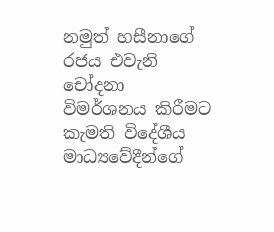නමුත් හසීනාගේ රජය එවැනි චෝදනා විමර්ශනය කිරීමට කැමති විදේශීය මාධ්‍යවේදීන්ගේ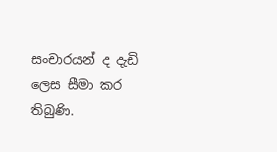සංචාරයන් ද දැඩි ලෙස සීමා කර තිබුණි.